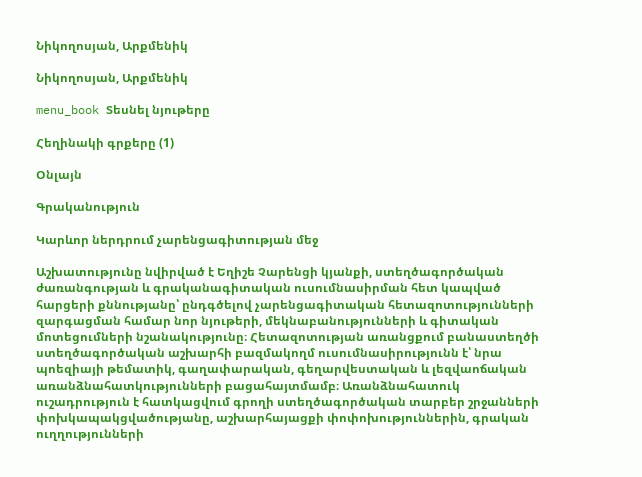Նիկողոսյան, Արքմենիկ

Նիկողոսյան, Արքմենիկ

menu_book Տեսնել նյութերը

Հեղինակի գրքերը (1)

Օնլայն

Գրականություն

Կարևոր ներդրում չարենցագիտության մեջ

Աշխատությունը նվիրված է Եղիշե Չարենցի կյանքի, ստեղծագործական ժառանգության և գրականագիտական ուսումնասիրման հետ կապված հարցերի քննությանը՝ ընդգծելով չարենցագիտական հետազոտությունների զարգացման համար նոր նյութերի, մեկնաբանությունների և գիտական մոտեցումների նշանակությունը։ Հետազոտության առանցքում բանաստեղծի ստեղծագործական աշխարհի բազմակողմ ուսումնասիրությունն է՝ նրա պոեզիայի թեմատիկ, գաղափարական, գեղարվեստական և լեզվաոճական առանձնահատկությունների բացահայտմամբ։ Առանձնահատուկ ուշադրություն է հատկացվում գրողի ստեղծագործական տարբեր շրջանների փոխկապակցվածությանը, աշխարհայացքի փոփոխություններին, գրական ուղղությունների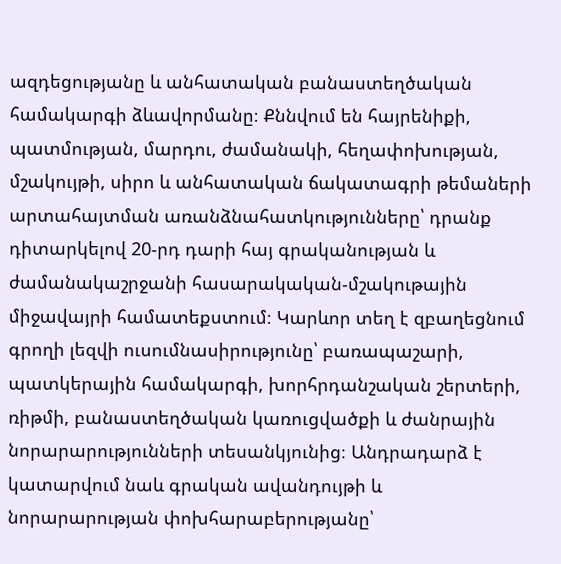ազդեցությանը և անհատական բանաստեղծական համակարգի ձևավորմանը։ Քննվում են հայրենիքի, պատմության, մարդու, ժամանակի, հեղափոխության, մշակույթի, սիրո և անհատական ճակատագրի թեմաների արտահայտման առանձնահատկությունները՝ դրանք դիտարկելով 20-րդ դարի հայ գրականության և ժամանակաշրջանի հասարակական-մշակութային միջավայրի համատեքստում։ Կարևոր տեղ է զբաղեցնում գրողի լեզվի ուսումնասիրությունը՝ բառապաշարի, պատկերային համակարգի, խորհրդանշական շերտերի, ռիթմի, բանաստեղծական կառուցվածքի և ժանրային նորարարությունների տեսանկյունից։ Անդրադարձ է կատարվում նաև գրական ավանդույթի և նորարարության փոխհարաբերությանը՝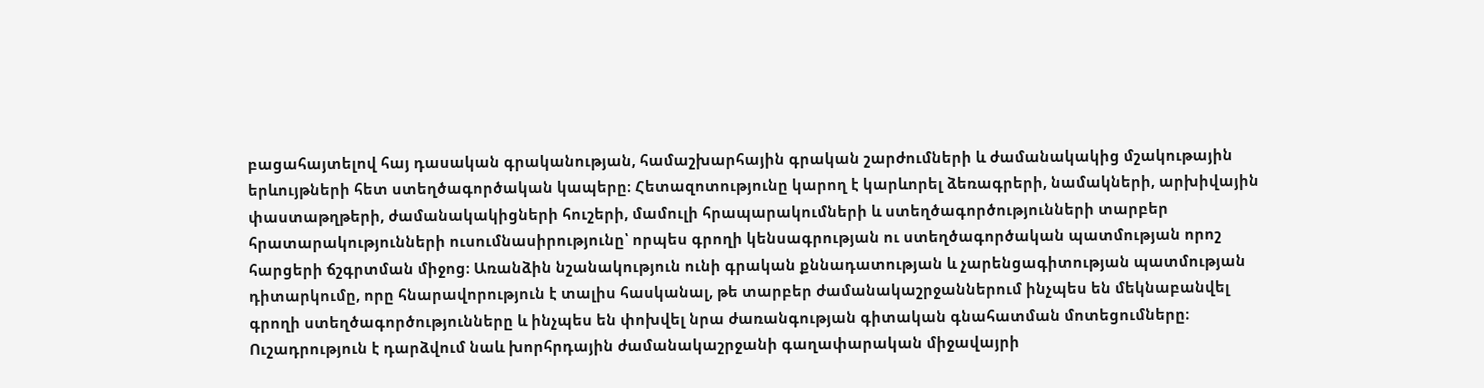բացահայտելով հայ դասական գրականության, համաշխարհային գրական շարժումների և ժամանակակից մշակութային երևույթների հետ ստեղծագործական կապերը։ Հետազոտությունը կարող է կարևորել ձեռագրերի, նամակների, արխիվային փաստաթղթերի, ժամանակակիցների հուշերի, մամուլի հրապարակումների և ստեղծագործությունների տարբեր հրատարակությունների ուսումնասիրությունը՝ որպես գրողի կենսագրության ու ստեղծագործական պատմության որոշ հարցերի ճշգրտման միջոց։ Առանձին նշանակություն ունի գրական քննադատության և չարենցագիտության պատմության դիտարկումը, որը հնարավորություն է տալիս հասկանալ, թե տարբեր ժամանակաշրջաններում ինչպես են մեկնաբանվել գրողի ստեղծագործությունները և ինչպես են փոխվել նրա ժառանգության գիտական գնահատման մոտեցումները։ Ուշադրություն է դարձվում նաև խորհրդային ժամանակաշրջանի գաղափարական միջավայրի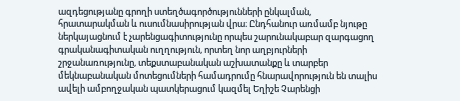ազդեցությանը գրողի ստեղծագործությունների ընկալման, հրատարակման և ուսումնասիրության վրա։ Ընդհանուր առմամբ նյութը ներկայացնում է չարենցագիտությունը որպես շարունակաբար զարգացող գրականագիտական ուղղություն, որտեղ նոր աղբյուրների շրջանառությունը, տեքստաբանական աշխատանքը և տարբեր մեկնաբանական մոտեցումների համադրումը հնարավորություն են տալիս ավելի ամբողջական պատկերացում կազմել Եղիշե Չարենցի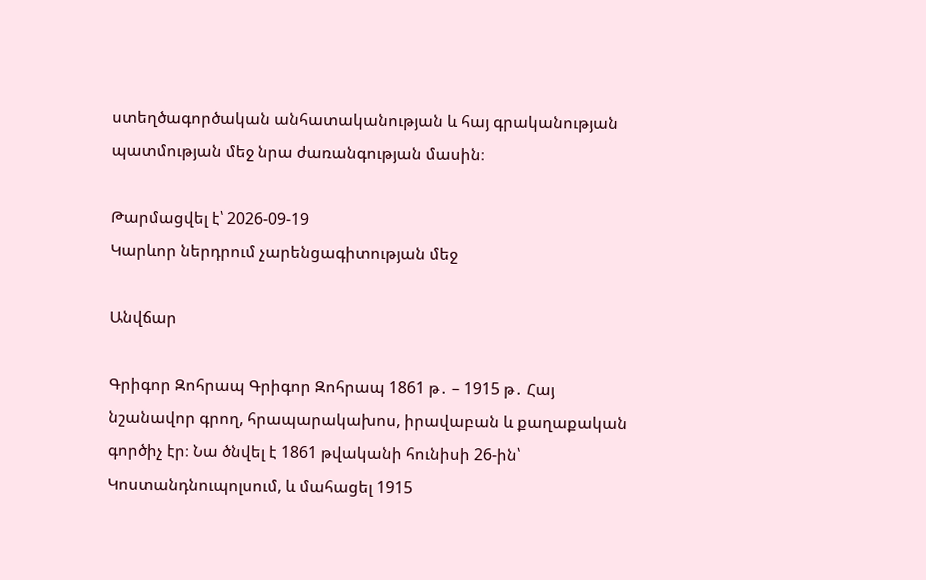ստեղծագործական անհատականության և հայ գրականության պատմության մեջ նրա ժառանգության մասին։

Թարմացվել է՝ 2026-09-19
Կարևոր ներդրում չարենցագիտության մեջ

Անվճար

Գրիգոր Զոհրապ Գրիգոր Զոհրապ 1861 թ․ – 1915 թ․ Հայ նշանավոր գրող, հրապարակախոս, իրավաբան և քաղաքական գործիչ էր։ Նա ծնվել է 1861 թվականի հունիսի 26-ին՝ Կոստանդնուպոլսում, և մահացել 1915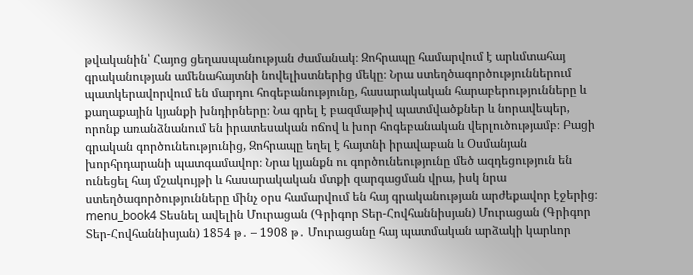թվականին՝ Հայոց ցեղասպանության ժամանակ։ Զոհրապը համարվում է արևմտահայ գրականության ամենահայտնի նովելիստներից մեկը։ Նրա ստեղծագործություններում պատկերավորվում են մարդու հոգեբանությունը, հասարակական հարաբերությունները և քաղաքային կյանքի խնդիրները։ Նա գրել է բազմաթիվ պատմվածքներ և նորավեպեր, որոնք առանձնանում են իրատեսական ոճով և խոր հոգեբանական վերլուծությամբ։ Բացի գրական գործունեությունից, Զոհրապը եղել է հայտնի իրավաբան և Օսմանյան խորհրդարանի պատգամավոր։ Նրա կյանքն ու գործունեությունը մեծ ազդեցություն են ունեցել հայ մշակույթի և հասարակական մտքի զարգացման վրա, իսկ նրա ստեղծագործությունները մինչ օրս համարվում են հայ գրականության արժեքավոր էջերից։ menu_book4 Տեսնել ավելին Մուրացան (Գրիգոր Տեր-Հովհաննիսյան) Մուրացան (Գրիգոր Տեր-Հովհաննիսյան) 1854 թ․ – 1908 թ․ Մուրացանը հայ պատմական արձակի կարևոր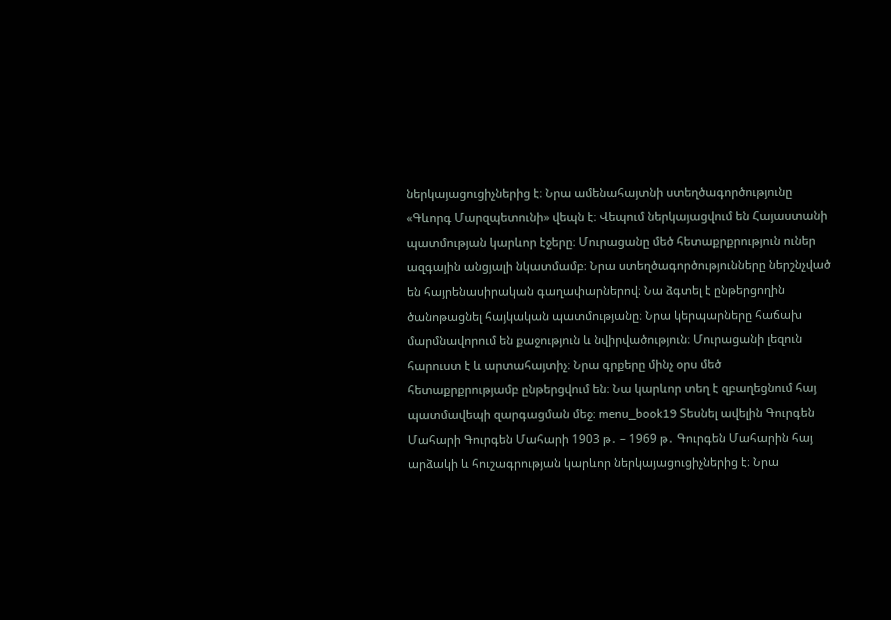ներկայացուցիչներից է։ Նրա ամենահայտնի ստեղծագործությունը «Գևորգ Մարզպետունի» վեպն է։ Վեպում ներկայացվում են Հայաստանի պատմության կարևոր էջերը։ Մուրացանը մեծ հետաքրքրություն ուներ ազգային անցյալի նկատմամբ։ Նրա ստեղծագործությունները ներշնչված են հայրենասիրական գաղափարներով։ Նա ձգտել է ընթերցողին ծանոթացնել հայկական պատմությանը։ Նրա կերպարները հաճախ մարմնավորում են քաջություն և նվիրվածություն։ Մուրացանի լեզուն հարուստ է և արտահայտիչ։ Նրա գրքերը մինչ օրս մեծ հետաքրքրությամբ ընթերցվում են։ Նա կարևոր տեղ է զբաղեցնում հայ պատմավեպի զարգացման մեջ։ menu_book19 Տեսնել ավելին Գուրգեն Մահարի Գուրգեն Մահարի 1903 թ․ – 1969 թ․ Գուրգեն Մահարին հայ արձակի և հուշագրության կարևոր ներկայացուցիչներից է։ Նրա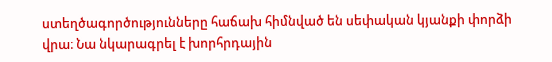ստեղծագործությունները հաճախ հիմնված են սեփական կյանքի փորձի վրա։ Նա նկարագրել է խորհրդային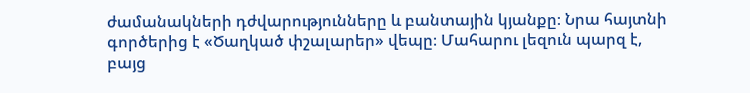ժամանակների դժվարությունները և բանտային կյանքը։ Նրա հայտնի գործերից է «Ծաղկած փշալարեր» վեպը։ Մահարու լեզուն պարզ է, բայց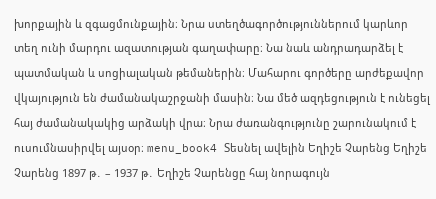խորքային և զգացմունքային։ Նրա ստեղծագործություններում կարևոր տեղ ունի մարդու ազատության գաղափարը։ Նա նաև անդրադարձել է պատմական և սոցիալական թեմաներին։ Մահարու գործերը արժեքավոր վկայություն են ժամանակաշրջանի մասին։ Նա մեծ ազդեցություն է ունեցել հայ ժամանակակից արձակի վրա։ Նրա ժառանգությունը շարունակում է ուսումնասիրվել այսօր։ menu_book4 Տեսնել ավելին Եղիշե Չարենց Եղիշե Չարենց 1897 թ․ – 1937 թ․ Եղիշե Չարենցը հայ նորագույն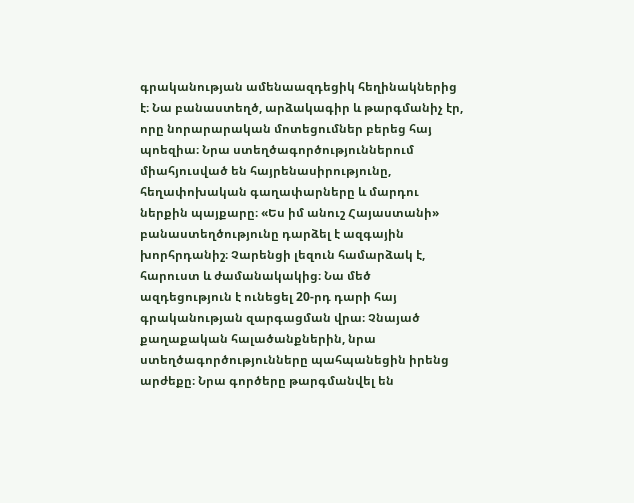գրականության ամենաազդեցիկ հեղինակներից է։ Նա բանաստեղծ, արձակագիր և թարգմանիչ էր, որը նորարարական մոտեցումներ բերեց հայ պոեզիա։ Նրա ստեղծագործություններում միահյուսված են հայրենասիրությունը, հեղափոխական գաղափարները և մարդու ներքին պայքարը։ «Ես իմ անուշ Հայաստանի» բանաստեղծությունը դարձել է ազգային խորհրդանիշ։ Չարենցի լեզուն համարձակ է, հարուստ և ժամանակակից։ Նա մեծ ազդեցություն է ունեցել 20-րդ դարի հայ գրականության զարգացման վրա։ Չնայած քաղաքական հալածանքներին, նրա ստեղծագործությունները պահպանեցին իրենց արժեքը։ Նրա գործերը թարգմանվել են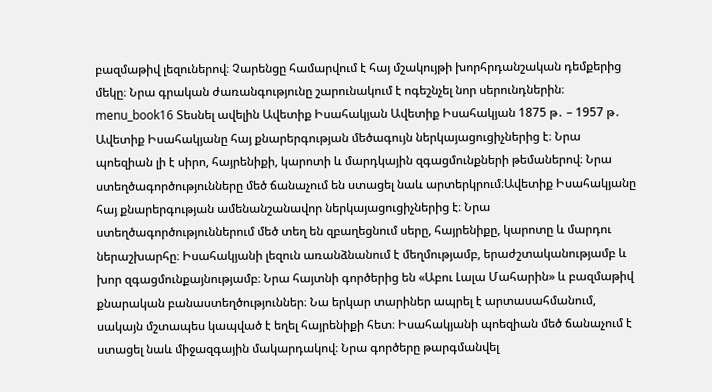բազմաթիվ լեզուներով։ Չարենցը համարվում է հայ մշակույթի խորհրդանշական դեմքերից մեկը։ Նրա գրական ժառանգությունը շարունակում է ոգեշնչել նոր սերունդներին։ menu_book16 Տեսնել ավելին Ավետիք Իսահակյան Ավետիք Իսահակյան 1875 թ․ – 1957 թ․ Ավետիք Իսահակյանը հայ քնարերգության մեծագույն ներկայացուցիչներից է։ Նրա պոեզիան լի է սիրո, հայրենիքի, կարոտի և մարդկային զգացմունքների թեմաներով։ Նրա ստեղծագործությունները մեծ ճանաչում են ստացել նաև արտերկրում։Ավետիք Իսահակյանը հայ քնարերգության ամենանշանավոր ներկայացուցիչներից է։ Նրա ստեղծագործություններում մեծ տեղ են զբաղեցնում սերը, հայրենիքը, կարոտը և մարդու ներաշխարհը։ Իսահակյանի լեզուն առանձնանում է մեղմությամբ, երաժշտականությամբ և խոր զգացմունքայնությամբ։ Նրա հայտնի գործերից են «Աբու Լալա Մահարին» և բազմաթիվ քնարական բանաստեղծություններ։ Նա երկար տարիներ ապրել է արտասահմանում, սակայն մշտապես կապված է եղել հայրենիքի հետ։ Իսահակյանի պոեզիան մեծ ճանաչում է ստացել նաև միջազգային մակարդակով։ Նրա գործերը թարգմանվել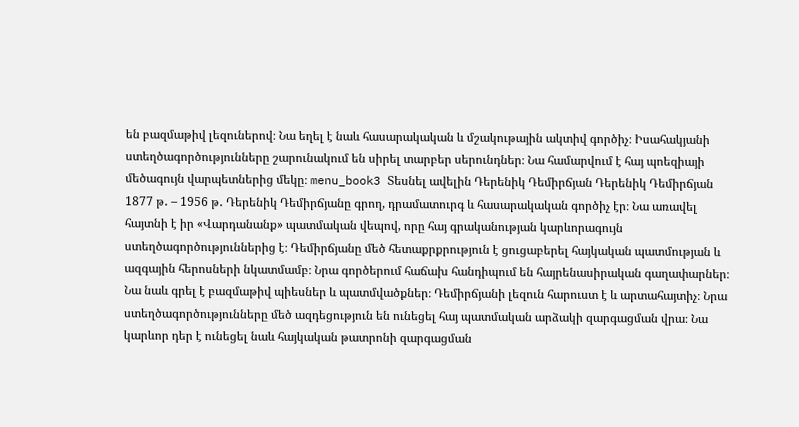են բազմաթիվ լեզուներով։ Նա եղել է նաև հասարակական և մշակութային ակտիվ գործիչ։ Իսահակյանի ստեղծագործությունները շարունակում են սիրել տարբեր սերունդներ։ Նա համարվում է հայ պոեզիայի մեծագույն վարպետներից մեկը։ menu_book3 Տեսնել ավելին Դերենիկ Դեմիրճյան Դերենիկ Դեմիրճյան 1877 թ․ – 1956 թ․ Դերենիկ Դեմիրճյանը գրող, դրամատուրգ և հասարակական գործիչ էր։ Նա առավել հայտնի է իր «Վարդանանք» պատմական վեպով, որը հայ գրականության կարևորագույն ստեղծագործություններից է։ Դեմիրճյանը մեծ հետաքրքրություն է ցուցաբերել հայկական պատմության և ազգային հերոսների նկատմամբ։ Նրա գործերում հաճախ հանդիպում են հայրենասիրական գաղափարներ։ Նա նաև գրել է բազմաթիվ պիեսներ և պատմվածքներ։ Դեմիրճյանի լեզուն հարուստ է և արտահայտիչ։ Նրա ստեղծագործությունները մեծ ազդեցություն են ունեցել հայ պատմական արձակի զարգացման վրա։ Նա կարևոր դեր է ունեցել նաև հայկական թատրոնի զարգացման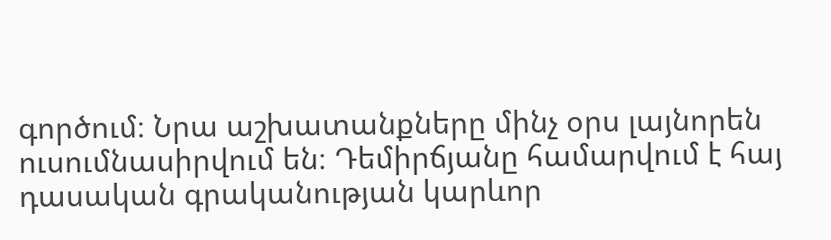գործում։ Նրա աշխատանքները մինչ օրս լայնորեն ուսումնասիրվում են։ Դեմիրճյանը համարվում է հայ դասական գրականության կարևոր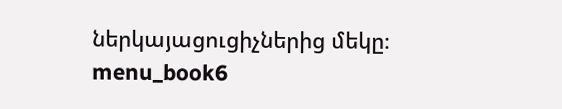ներկայացուցիչներից մեկը։ menu_book6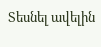Տեսնել ավելին